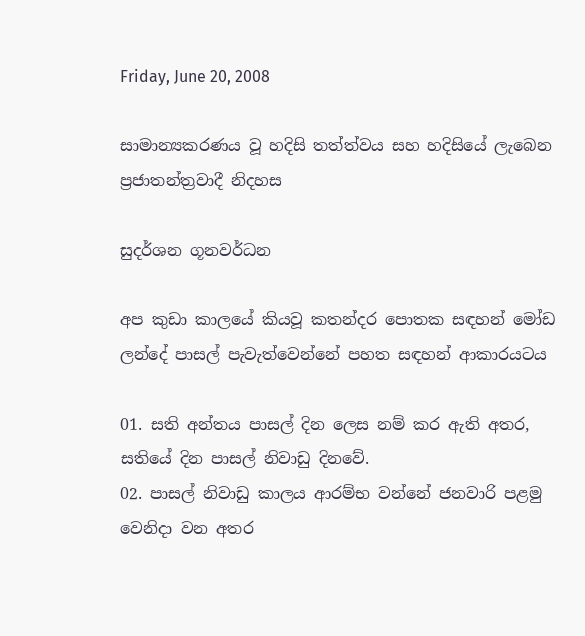Friday, June 20, 2008

සාමාන්‍යකරණය වූ හදිසි තත්ත්වය සහ හදිසියේ ලැබෙන ප්‍රජාතන්ත්‍රවාදී නිදහස

සුදර්ශන ගූනවර්ධන

අප කුඩා කාලයේ කියවූ කතන්දර පොතක සඳහන් මෝඩ ලන්දේ පාසල් පැවැත්වෙන්නේ පහත සඳහන් ආකාරයටය

01. සති අන්තය පාසල් දින ලෙස නම් කර ඇති අතර, සතියේ දින පාසල් නිවාඩු දිනවේ.
02. පාසල් නිවාඩු කාලය ආරම්භ වන්නේ ජනවාරි පළමු වෙනිදා වන අතර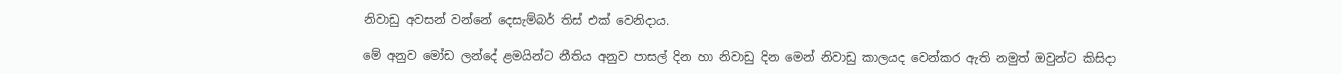නිවාඩු අවසන් වන්නේ දෙසැම්බර් තිස් එක් වෙනිදාය.

මේ අනුව මෝඩ ලන්දේ ළමයින්ට නීතිය අනුව පාසල් දින හා නිවාඩු දින මෙන් නිවාඩු කාලයද වෙන්කර ඇති නමුත් ඔවුන්ට කිසිදා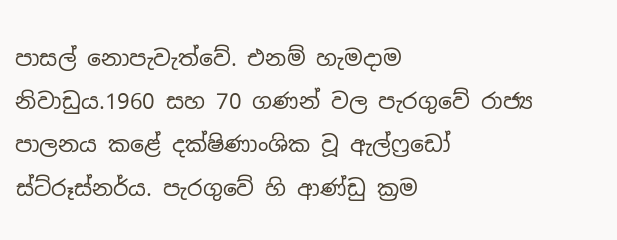පාසල් නොපැවැත්වේ. එනම් හැමදාම නිවාඩුය.1960 සහ 70 ගණන් වල පැරගුවේ රාජ්‍ය පාලනය කළේ දක්ෂිණාංශික වූ ඇල්ෆ්‍රඩෝ ස්ට්රූස්නර්ය. පැරගුවේ හි ආණ්ඩු ක්‍රම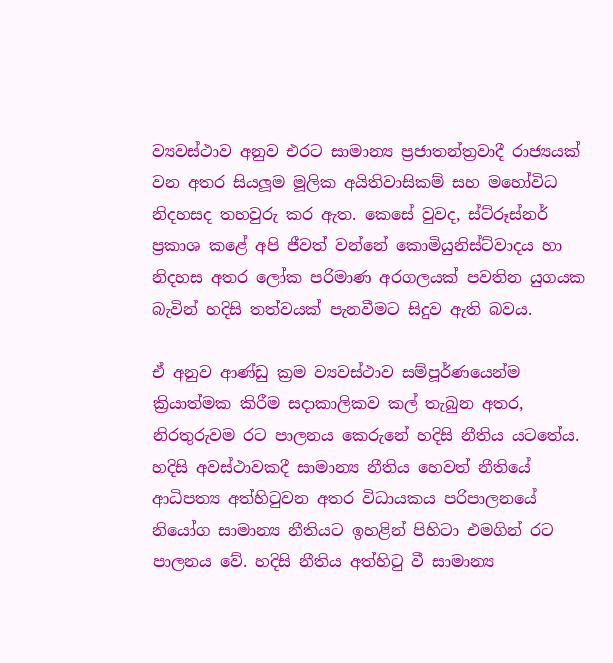ව්‍යවස්ථාව අනුව එරට සාමාන්‍ය ප්‍රජාතන්ත්‍රවාදී රාජ්‍යයක් වන අතර සියලූම මූලික අයිතිවාසිකම් සහ මහෝවිධ නිදහසද තහවුරු කර ඇත. කෙසේ වුවද, ස්ට්රූස්නර් ප්‍රකාශ කළේ අපි ජීවත් වන්නේ කොමියුනිස්ට්වාදය හා නිදහස අතර ලෝක පරිමාණ අරගලයක් පවතින යුගයක බැවින් හදිසි තත්වයක් පැනවීමට සිදුව ඇති බවය.

ඒ අනුව ආණ්ඩු ක්‍රම ව්‍යවස්ථාව සම්පූර්ණයෙන්ම ක්‍රියාත්මක කිරීම සදාකාලිකව කල් තැබුන අතර, නිරතුරුවම රට පාලනය කෙරුනේ හදිසි නීතිය යටතේය. හදිසි අවස්ථාවකදී සාමාන්‍ය නීතිය හෙවත් නීතියේ ආධිපත්‍ය අත්හිටුවන අතර විධායකය පරිපාලනයේ නියෝග සාමාන්‍ය නීතියට ඉහළින් පිහිටා එමගින් රට පාලනය වේ. හදිසි නීතිය අත්හිටු වී සාමාන්‍ය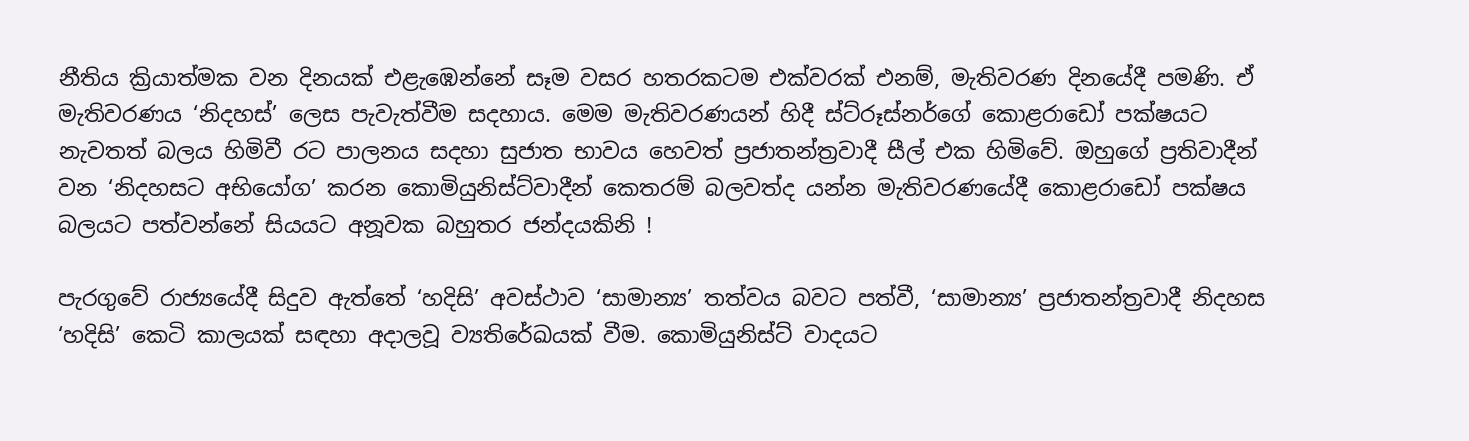නීතිය ක්‍රියාත්මක වන දිනයක් එළැඹෙන්නේ සෑම වසර හතරකටම එක්වරක් එනම්, මැතිවරණ දිනයේදී පමණි. ඒ මැතිවරණය ‘නිදහස්’ ලෙස පැවැත්වීම සදහාය. මෙම මැතිවරණයන් හිදී ස්ට්රූස්නර්ගේ කොළරාඩෝ පක්ෂයට නැවතත් බලය හිමිවී රට පාලනය සදහා සුජාත භාවය හෙවත් ප්‍රජාතන්ත්‍රවාදී සීල් එක හිමිවේ. ඔහුගේ ප්‍රතිවාදීන් වන ‘නිදහසට අභියෝග’ කරන කොමියුනිස්ට්වාදීන් කෙතරම් බලවත්ද යන්න මැතිවරණයේදී කොළරාඩෝ පක්ෂය බලයට පත්වන්නේ සියයට අනූවක බහුතර ජන්දයකිනි !

පැරගුවේ රාජ්‍යයේදී සිදුව ඇත්තේ ‘හදිසි’ අවස්ථාව ‘සාමාන්‍ය’ තත්වය බවට පත්වී, ‘සාමාන්‍ය’ ප්‍රජාතන්ත්‍රවාදී නිදහස ‘හදිසි’ කෙටි කාලයක් සඳහා අදාලවූ ව්‍යතිරේඛයක් වීම. කොමියුනිස්ට් වාදයට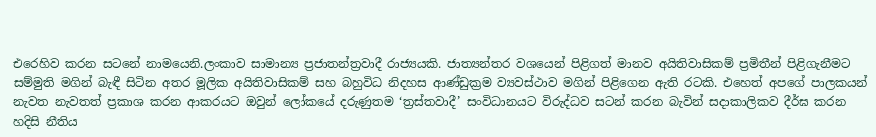එරෙහිව කරන සටනේ නාමයෙනි.ලංකාව සාමාන්‍ය ප්‍රජාතන්ත්‍රවාදී රාජ්‍යයකි. ජාත්‍යන්තර වශයෙන් පිළිගත් මානව අයිතිවාසිකම් ප්‍රමිතීන් පිළිගැනීමට සම්මුති මගින් බැඳී සිටින අතර මූලික අයිතිවාසිකම් සහ බහුවිධ නිදහස ආණ්ඩුක්‍රම ව්‍යවස්ථාව මගින් පිළිගෙන ඇති රටකි. එහෙත් අපගේ පාලකයන් නැවත නැවතත් ප්‍රකාශ කරන ආකරයට ඔවුන් ලෝකයේ දරුණුතම ‘ත්‍රස්තවාදී’ සංවිධානයට විරුද්ධව සටන් කරන බැවින් සදාකාලිකව දීර්ඝ කරන හදිසි නීතිය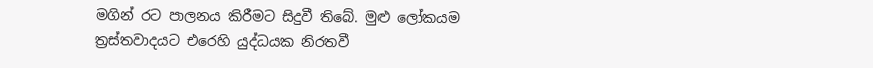මගින් රට පාලනය කිරීමට සිදුවී තිබේ. මුළු ලෝකයම ත්‍රස්තවාදයට එරෙහි යුද්ධයක නිරතවී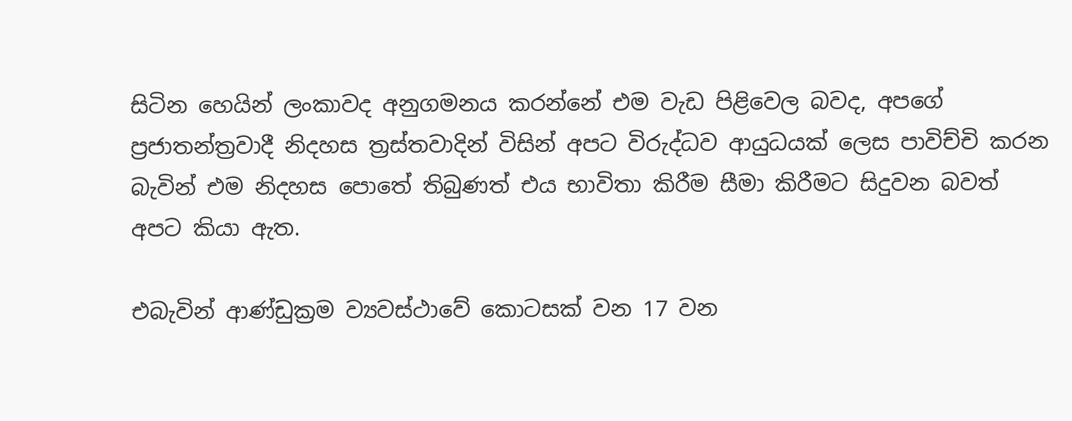සිටින හෙයින් ලංකාවද අනුගමනය කරන්නේ එම වැඩ පිළිවෙල බවද, අපගේ ප්‍රජාතන්ත්‍රවාදී නිදහස ත්‍රස්තවාදින් විසින් අපට විරුද්ධව ආයුධයක් ලෙස පාවිච්චි කරන බැවින් එම නිදහස පොතේ තිබුණත් එය භාවිතා කිරීම සීමා කිරීමට සිදුවන බවත් අපට කියා ඇත.

එබැවින් ආණ්ඩුක්‍රම ව්‍යවස්ථාවේ කොටසක් වන 17 වන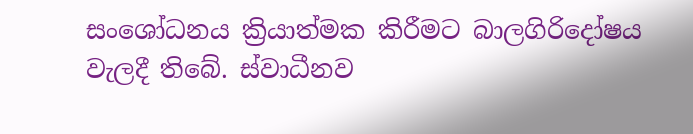සංශෝධනය ක්‍රියාත්මක කිරීමට බාලගිරිදෝෂය වැලදී තිබේ. ස්වාධීනව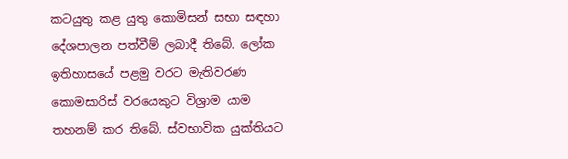කටයුතු කළ යුතු කොමිසන් සභා සඳහා දේශපාලන පත්වීම් ලබාදී තිබේ. ලෝක ඉතිහාසයේ පළමු වරට මැතිවරණ කොමසාරිස් වරයෙකුට විශ්‍රාම යාම තහනම් කර තිබේ. ස්වභාවික යුක්තියට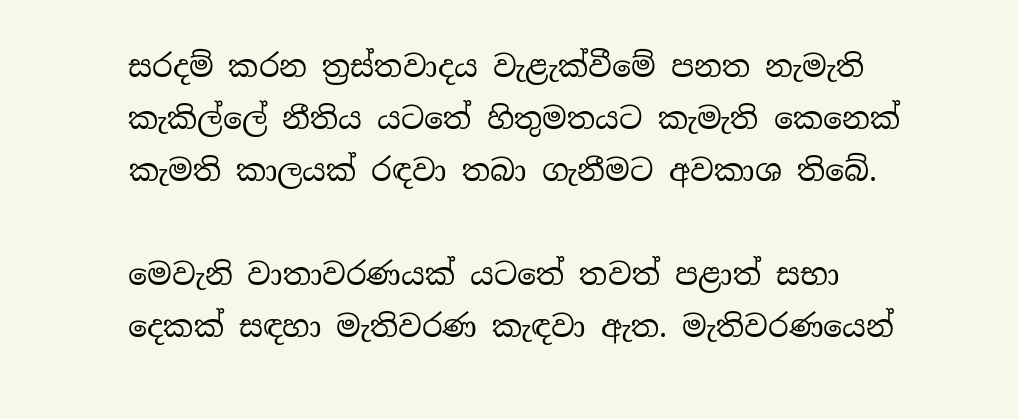සරදම් කරන ත්‍රස්තවාදය වැළැක්වීමේ පනත නැමැති කැකිල්ලේ නීතිය යටතේ හිතුමතයට කැමැති කෙනෙක් කැමති කාලයක් රඳවා තබා ගැනීමට අවකාශ තිබේ.

මෙවැනි වාතාවරණයක් යටතේ තවත් පළාත් සභා දෙකක් සඳහා මැතිවරණ කැඳවා ඇත. මැතිවරණයෙන්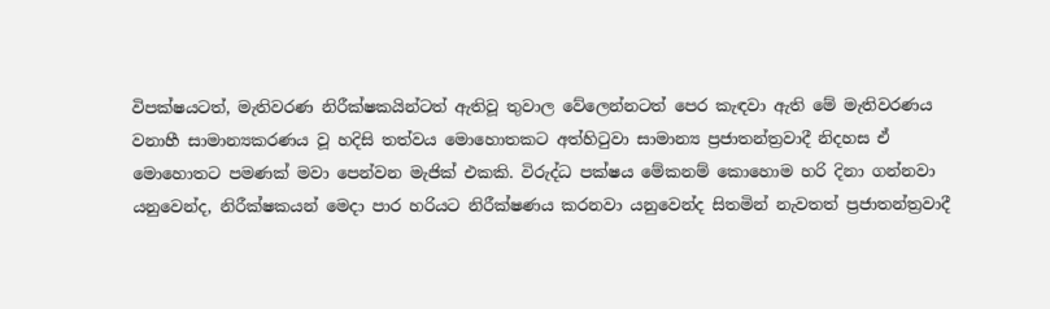විපක්ෂයටත්, මැතිවරණ නිරීක්ෂකයින්ටත් ඇතිවූ තුවාල වේලෙන්නටත් පෙර කැඳවා ඇති මේ මැතිවරණය වනාහී සාමාන්‍යකරණය වූ හදිසි තත්වය මොහොතකට අත්හිටුවා සාමාන්‍ය ප්‍රජාතන්ත්‍රවාදී නිදහස ඒ මොහොතට පමණක් මවා පෙන්වන මැජික් එකකි. විරුද්ධ පක්ෂය මේකනම් කොහොම හරි දිනා ගන්නවා යනුවෙන්ද, නිරීක්ෂකයන් මෙදා පාර හරියට නිරීක්ෂණය කරනවා යනුවෙන්ද සිතමින් නැවතත් ප්‍රජාතන්ත්‍රවාදී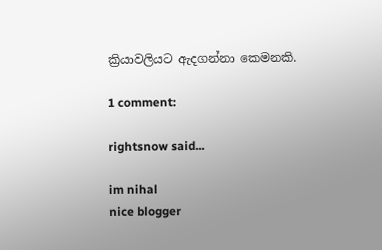ක්‍රියාවලියට ඇදගන්නා කෙමනකි.

1 comment:

rightsnow said...

im nihal
nice blogger